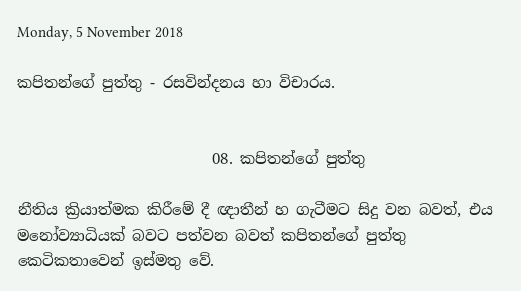Monday, 5 November 2018

කපිතන්ගේ පුත්තු - රසවින්දනය හා විචාරය.


                          08. කපිතන්ගේ පුත්තු

නීතිය ක්‍රියාත්මක කිරීමේ දී ඥාතීන් හ ගැටීමට සිදු වන බවත්, එය මනෝව්‍යාධියක් බවට පත්වන බවත් කපිතන්ගේ පුත්තු කෙටිකතාවෙන් ඉස්මතු වේ.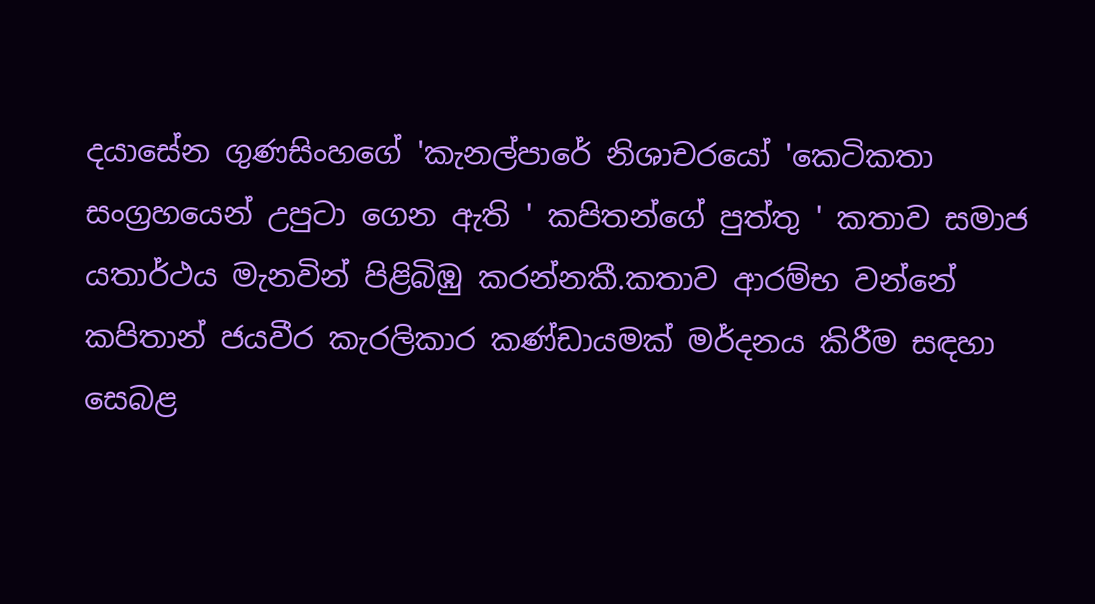දයාසේන ගුණසිංහගේ 'කැනල්පාරේ නිශාචරයෝ 'කෙටිකතා සංග්‍රහයෙන් උපුටා ගෙන ඇති ' කපිතන්ගේ පුත්තු ' කතාව සමාජ යතාර්ථය මැනවින් පිළිබිඹු කරන්නකී.කතාව ආරම්භ වන්නේ කපිතාන් ජයවීර කැරලිකාර කණ්ඩායමක් මර්දනය කිරීම සඳහා සෙබළ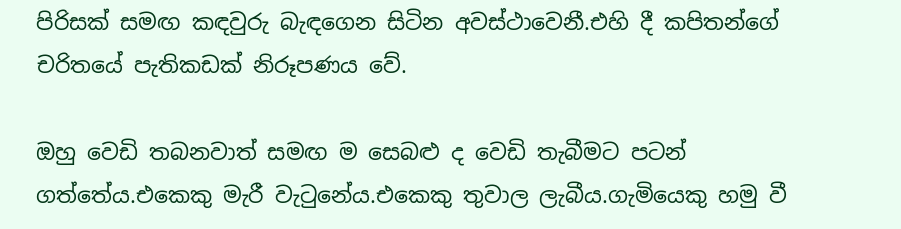පිරිසක් සමඟ කඳවුරු බැඳගෙන සිටින අවස්ථාවෙනී.එහි දී කපිතන්ගේ චරිතයේ පැතිකඩක් නිරූපණය වේ.

ඔහු වෙඩි තබනවාත් සමඟ ම සෙබළු ද වෙඩි තැබීමට පටන් ගත්තේය.එකෙකු මැරී වැටුනේය.එකෙකු තුවාල ලැබීය.ගැමියෙකු හමු වී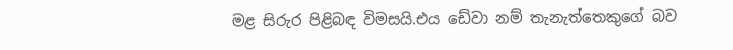මළ සිරුර පිළිබඳ විමසයි.එය ඩේවා නම් තැනැත්තෙකුගේ බව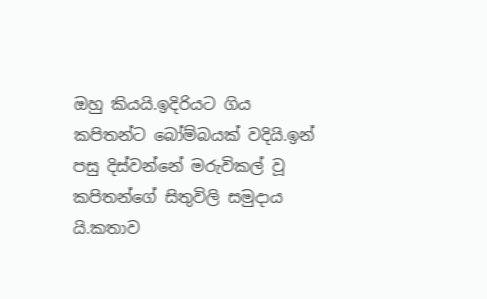ඔහු කියයි.ඉදිරියට ගිය කපිතන්ට බෝම්බයක් වදියි.ඉන් පසු දිස්වන්නේ මරුවිකල් වූ කපිතන්ගේ සිතුවිලි සමුදාය යි.කතාව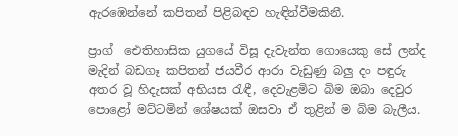ඇරඹෙන්නේ කපිතන් පිළිබඳව හැඳින්වීමකිනී.

ප්‍රාග්  ඓතිහාසික යුගයේ විසූ දැවැන්ත ගොයෙකු සේ ලන්ද මැදින් බඩගෑ කපිතන් ජයවීර ආරා වැඩුණු බලු දං පඳුරු අතර වූ හිදැසක් අභියස රැඳී, දෙවැළමිට බිම ඔබා දෙවුර පොළෝ මට්ටමින් ශේෂයක් ඔසවා ඒ තුළින් ම බිම බැලීය.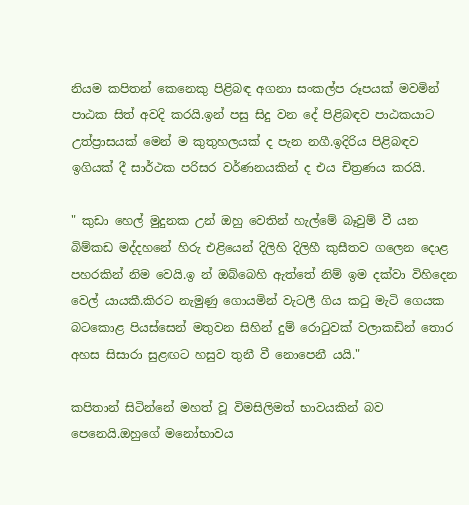නියම කපිතන් කෙනෙකු පිළිබඳ අගනා සංකල්ප රූපයක් මවමින් පාඨක සිත් අවදි කරයි.ඉන් පසු සිදු වන දේ පිළිබඳව පාඨකයාට උත්ප්‍රාසයක් මෙන් ම කුතුහලයක් ද පැන නගී.ඉදිරිය පිළිබඳව ඉගියක් දී සාර්ථක පරිසර වර්ණනයකින් ද එය චිත්‍රණය කරයි.

" කුඩා හෙල් මුදුනක උන් ඔහු වෙතින් හැල්මේ බෑවුම් වී යන බිම්කඩ මද්දහනේ හිරු එළියෙන් දිලිහි දිලිහී කුසීතව ගලෙන දොළ පහරකින් නිම වෙයි.ඉ න් ඔබ්බෙහි ඇත්තේ නිම් ඉම දක්වා විහිදෙන වෙල් යායකී.කිරට නැමුණු ගොයමින් වැටලී ගිය කටු මැටි ගෙයක බටකොළ පියස්සෙන් මතුවන සිහින් දුම් රොටුවක් වලාකඩින් තොර අහස සිසාරා සුළඟට හසුව තුනී වී නොපෙනී යයි."

කපිතාන් සිටින්නේ මහත් වූ විමසිලිමත් භාවයකින් බව පෙනෙයි.ඔහුගේ මනෝභාවය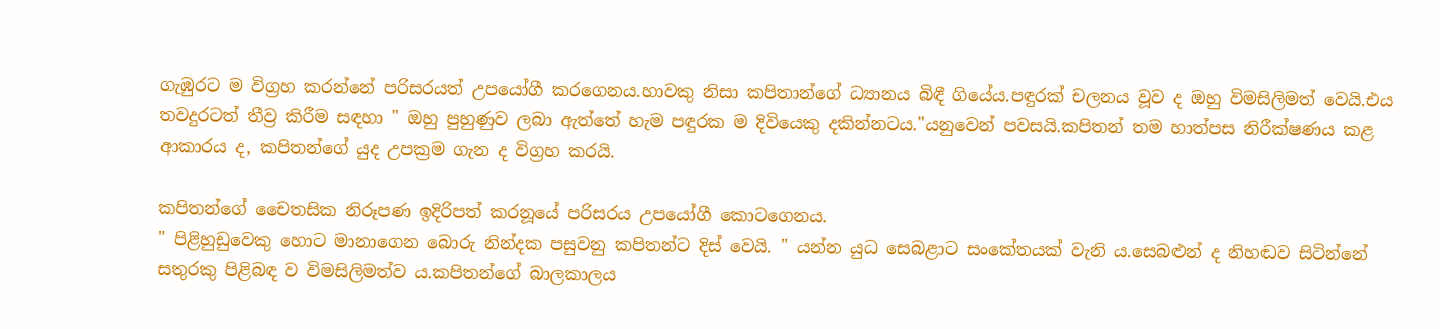ගැඹුරට ම විග්‍රහ කරන්නේ පරිසරයත් උපයෝගී කරගෙනය.හාවකු නිසා කපිතාන්ගේ ධ්‍යානය බිඳී ගියේය.පඳුරක් චලනය වූව ද ඔහු විමසිලිමත් වෙයි.එය තවදුරටත් තීව්‍ර කිරීම සඳහා " ඔහු පුහුණුව ලබා ඇත්තේ හැම පඳුරක ම දිවියෙකු දකින්නටය."යනුවෙන් පවසයි.කපිතන් තම හාත්පස නිරීක්ෂණය කළ ආකාරය ද, කපිතන්ගේ යුද උපක්‍රම ගැන ද විග්‍රහ කරයි.

කපිතන්ගේ චෛතසික නිරූපණ ඉදිරිපත් කරනූයේ පරිසරය උපයෝගී කොටගෙනය.
" පිළිහුඩුවෙකු හොට මානාගෙන බොරු නින්දක පසුවනු කපිතන්ට දිස් වෙයි. " යන්න යුධ සෙබළාට සංකේතයක් වැනි ය.සෙබළුන් ද නිහඬව සිටින්නේ සතුරකු පිළිබඳ ව විමසිලිමත්ව ය.කපිතන්ගේ බාලකාලය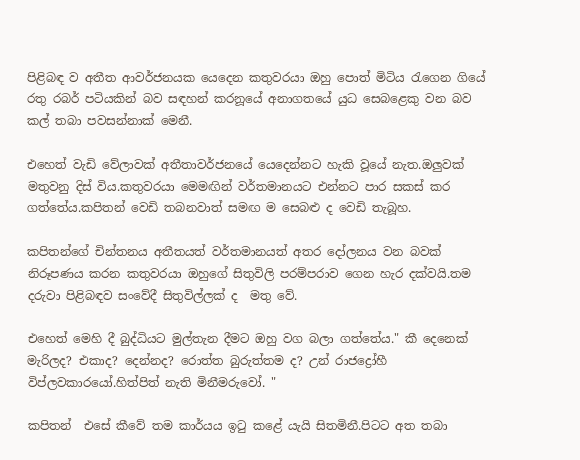පිළිබඳ ව අතීත ආවර්ජනයක යෙදෙන කතුවරයා ඔහු පොත් මිටිය රැගෙන ගියේ රතු රබර් පටියකින් බව සඳහන් කරනූයේ අනාගතයේ යුධ සෙබළෙකු වන බව කල් තබා පවසන්නාක් මෙනී.

එහෙත් වැඩි වේලාවක් අතීතාවර්ජනයේ යෙදෙන්නට හැකි වූයේ නැත.ඔලුවක් මතුවනු දිස් විය.කතුවරයා මෙමඟින් වර්තමානයට එන්නට පාර සකස් කර ගත්තේය.කපිතන් වෙඩි තබනවාත් සමඟ ම සෙබළු ද වෙඩි තැබූහ.

කපිතන්ගේ චින්තනය අතීතයත් වර්තමානයත් අතර දෝලනය වන බවක් නිරූපණය කරන කතුවරයා ඔහුගේ සිතුවිලි පරම්පරාව ගෙන හැර දක්වයි.තම දරුවා පිළිබඳව සංවේදී සිතුවිල්ලක් ද  මතු වේ.

එහෙත් මෙහි දී බුද්ධියට මුල්තැන දීමට ඔහු වග බලා ගත්තේය." කී දෙනෙක් මැරිලද? එකාද? දෙන්නද? රොත්ත බුරුත්තම ද? උන් රාජද්‍රෝහී විප්ලවකාරයෝ.හිත්පිත් නැති මිනීමරුවෝ. "

කපිතන්  එසේ කීවේ තම කාර්යය ඉටු කළේ යැයි සිතමිනී.පිටට අත තබා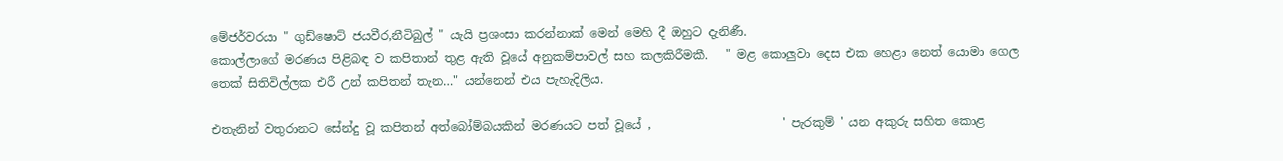මේජර්වරයා " ගුඩ්ෂොට් ජයවීර,නීටිබුල් " යැයි ප්‍රශංසා කරන්නාක් මෙන් මෙහි දී ඔහුට දැනිණී.
කොල්ලාගේ මරණය පිළිබඳ ව කපිතාන් තුළ ඇති වූයේ අනුකම්පාවල් සහ කලකිරීමකී.   " මළ කොලුවා දෙස එක හෙළා නෙත් යොමා ගෙල තෙක් සිතිවිල්ලක එරී උන් කපිතන් තැන…" යන්නෙන් එය පැහැදිලිය.

එතැනින් වතුරානට සේන්දු වූ කපිතන් අත්බෝම්බයකින් මරණයට පත් වූයේ ,                      ' පැරකුම් ' යන අකුරු සහිත කොළ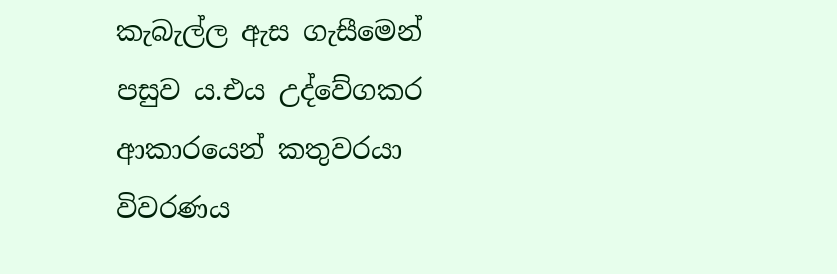කැබැල්ල ඇස ගැසීමෙන් පසුව ය.එය උද්වේගකර ආකාරයෙන් කතුවරයා විවරණය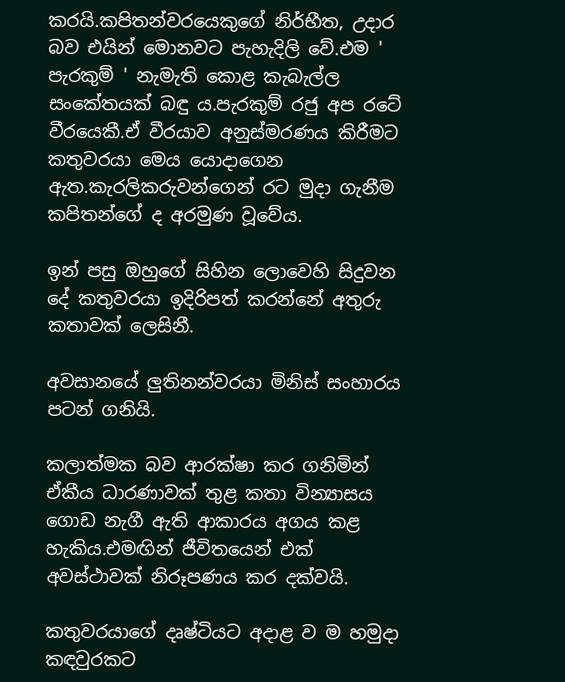කරයි.කපිතන්වරයෙකුගේ නිර්භීත, උදාර බව එයින් මොනවට පැහැදිලි වේ.එම ' පැරකුම් ' නැමැති කොළ කැබැල්ල සංකේතයක් බඳු ය.පැරකුම් රජු අප රටේ වීරයෙකී.ඒ වීරයාව අනුස්මරණය කිරීමට කතුවරයා මෙය යොදාගෙන ඇත.කැරලිකරුවන්ගෙන් රට මුදා ගැනීම කපිතන්ගේ ද අරමුණ වූවේය.

ඉන් පසු ඔහුගේ සිහින ලොවෙහි සිදුවන දේ කතුවරයා ඉදිරිපත් කරන්නේ අතුරු කතාවක් ලෙසිනී.

අවසානයේ ලුතිනන්වරයා මිනිස් සංහාරය පටන් ගනියි.

කලාත්මක බව ආරක්ෂා කර ගනිමින් ඒකීය ධාරණාවක් තුළ කතා වින්‍යාසය ගොඩ නැගී ඇති ආකාරය අගය කළ හැකිය.එමඟින් ජීවිතයෙන් එක් අවස්ථාවක් නිරූපණය කර දක්වයි.

කතුවරයාගේ දෘෂ්ටියට අදාළ ව ම හමුදා කඳවුරකට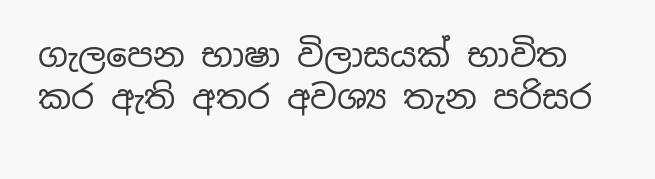ගැලපෙන භාෂා විලාසයක් භාවිත කර ඇති අතර අවශ්‍ය තැන පරිසර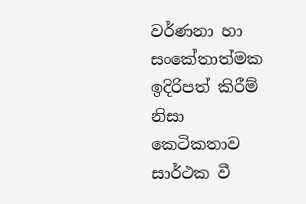වර්ණනා හා සංකේතාත්මක ඉදිරිපත් කිරීම් නිසා කෙටිකතාව සාර්ථක වී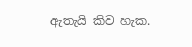ඇතැයි කිව හැක.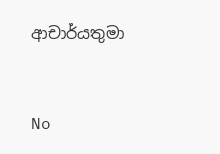ආචාර්යතුමා


No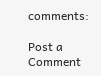comments:

Post a Comment